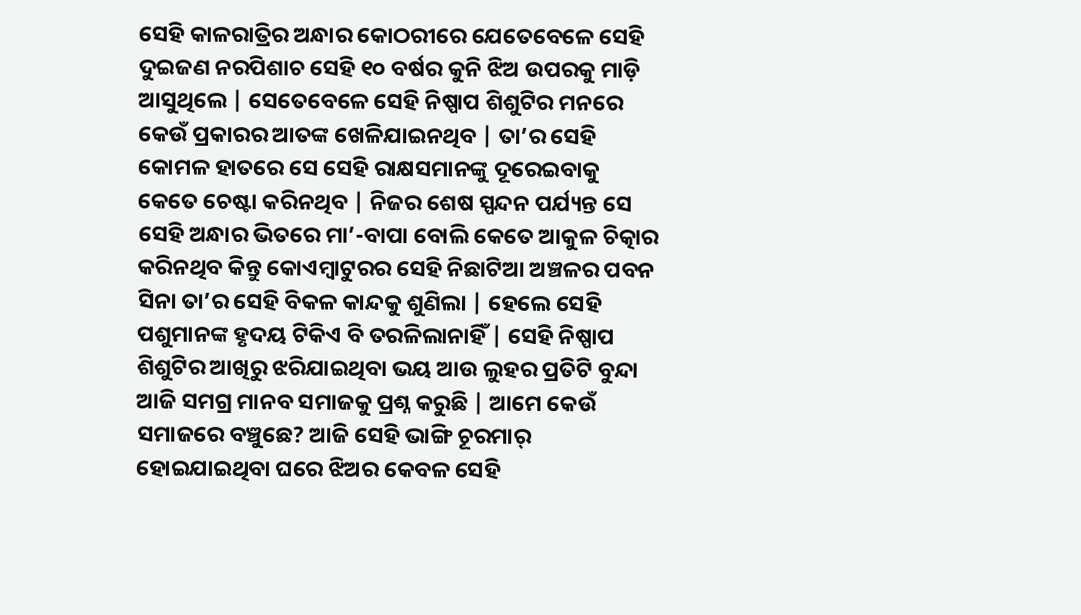ସେହି କାଳରାତ୍ରିର ଅନ୍ଧାର କୋଠରୀରେ ଯେତେବେଳେ ସେହି ଦୁଇଜଣ ନରପିଶାଚ ସେହି ୧୦ ବର୍ଷର କୁନି ଝିଅ ଉପରକୁ ମାଡ଼ି ଆସୁଥିଲେ | ସେତେବେଳେ ସେହି ନିଷ୍ପାପ ଶିଶୁଟିର ମନରେ କେଉଁ ପ୍ରକାରର ଆତଙ୍କ ଖେଳିଯାଇନଥିବ | ତା’ର ସେହି କୋମଳ ହାତରେ ସେ ସେହି ରାକ୍ଷସମାନଙ୍କୁ ଦୂରେଇବାକୁ କେତେ ଚେଷ୍ଟା କରିନଥିବ | ନିଜର ଶେଷ ସ୍ପନ୍ଦନ ପର୍ଯ୍ୟନ୍ତ ସେ ସେହି ଅନ୍ଧାର ଭିତରେ ମା’-ବାପା ବୋଲି କେତେ ଆକୁଳ ଚିତ୍କାର କରିନଥିବ କିନ୍ତୁ କୋଏମ୍ବାଟୁରର ସେହି ନିଛାଟିଆ ଅଞ୍ଚଳର ପବନ ସିନା ତା’ର ସେହି ବିକଳ କାନ୍ଦକୁ ଶୁଣିଲା | ହେଲେ ସେହି ପଶୁମାନଙ୍କ ହୃଦୟ ଟିକିଏ ବି ତରଳିଲାନାହିଁ | ସେହି ନିଷ୍ପାପ ଶିଶୁଟିର ଆଖିରୁ ଝରିଯାଇଥିବା ଭୟ ଆଉ ଲୁହର ପ୍ରତିଟି ବୁନ୍ଦା ଆଜି ସମଗ୍ର ମାନବ ସମାଜକୁ ପ୍ରଶ୍ନ କରୁଛି | ଆମେ କେଉଁ ସମାଜରେ ବଞ୍ଚୁଛେ? ଆଜି ସେହି ଭାଙ୍ଗି ଚୂରମାର୍ ହୋଇଯାଇଥିବା ଘରେ ଝିଅର କେବଳ ସେହି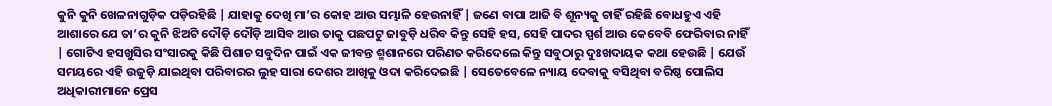କୁନି କୁନି ଖେଳନାଗୁଡ଼ିକ ପଡ଼ିରହିଛି | ଯାହାକୁ ଦେଖି ମା’ର କୋହ ଆଉ ସମ୍ଭାଳି ହେଉନାହିଁ | ଜଣେ ବାପା ଆଜି ବି ଶୂନ୍ୟକୁ ଚାହିଁ ରହିଛି ବୋଧହୁଏ ଏହି ଆଶାରେ ଯେ ତା’ର କୁନି ଝିଅଟି ଦୌଡ଼ି ଦୌଡ଼ି ଆସିବ ଆଉ ତାକୁ ପଛପଟୁ ଜାବୁଡ଼ି ଧରିବ କିନ୍ତୁ ସେହି ହସ, ସେହି ପାଦର ସ୍ପର୍ଶ ଆଉ କେବେବି ଫେରିବାର ନାହିଁ | ଗୋଟିଏ ହସଖୁସିର ସଂସାରକୁ କିଛି ପିଶାଚ ସବୁଦିନ ପାଇଁ ଏକ ଜୀବନ୍ତ ଶ୍ମଶାନରେ ପରିଣତ କରିଦେଲେ କିନ୍ତୁ ସବୁଠାରୁ ଦୁଃଖଦାୟକ କଥା ହେଉଛି | ଯେଉଁ ସମୟରେ ଏହି ଉଜୁଡ଼ି ଯାଇଥିବା ପରିବାରର ଲୁହ ସାରା ଦେଶର ଆଖିକୁ ଓଦା କରିଦେଇଛି | ସେତେବେଳେ ନ୍ୟାୟ ଦେବାକୁ ବସିଥିବା ବରିଷ୍ଠ ପୋଲିସ ଅଧିକାରୀମାନେ ପ୍ରେସ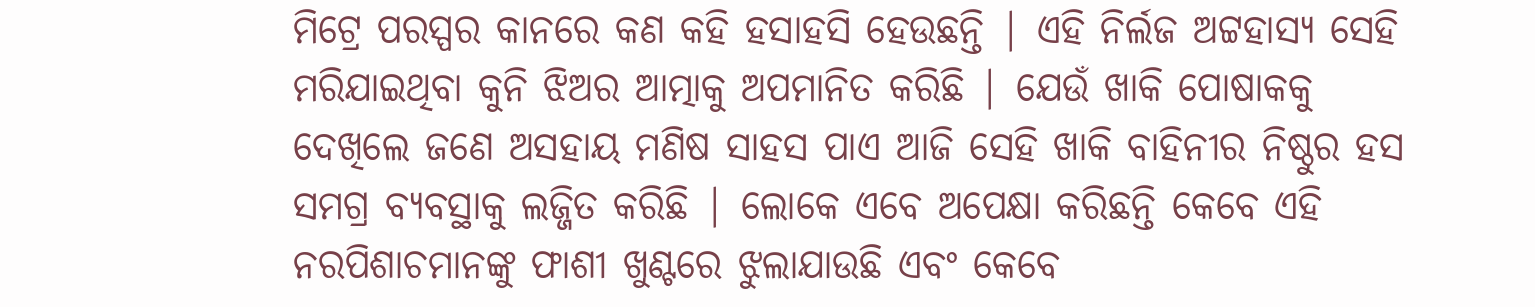ମିଟ୍ରେ ପରସ୍ପର କାନରେ କଣ କହି ହସାହସି ହେଉଛନ୍ତି | ଏହି ନିର୍ଲଜ ଅଟ୍ଟହାସ୍ୟ ସେହି ମରିଯାଇଥିବା କୁନି ଝିଅର ଆତ୍ମାକୁ ଅପମାନିତ କରିଛି | ଯେଉଁ ଖାକି ପୋଷାକକୁ ଦେଖିଲେ ଜଣେ ଅସହାୟ ମଣିଷ ସାହସ ପାଏ ଆଜି ସେହି ଖାକି ବାହିନୀର ନିଷ୍ଠୁର ହସ ସମଗ୍ର ବ୍ୟବସ୍ଥାକୁ ଲଜ୍ଜିତ କରିଛି | ଲୋକେ ଏବେ ଅପେକ୍ଷା କରିଛନ୍ତି କେବେ ଏହି ନରପିଶାଚମାନଙ୍କୁ ଫାଶୀ ଖୁଣ୍ଟରେ ଝୁଲାଯାଉଛି ଏବଂ କେବେ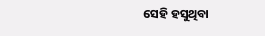ସେହି ହସୁଥିବା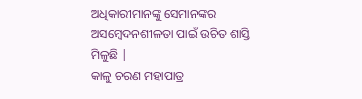ଅଧିକାରୀମାନଙ୍କୁ ସେମାନଙ୍କର ଅସମ୍ବେଦନଶୀଳତା ପାଇଁ ଉଚିତ ଶାସ୍ତି ମିଳୁଛି |
କାଳୁ ଚରଣ ମହାପାତ୍ର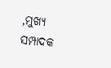,ମୁଖ୍ୟ ସମ୍ପାଦକ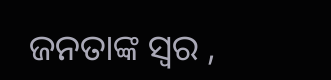ଜନତାଙ୍କ ସ୍ୱର ,